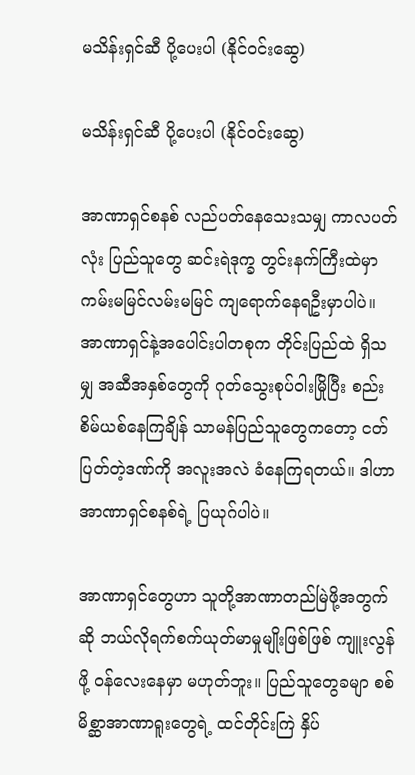မသိန်းရှင်ဆီ ပို့ပေးပါ (နိုင်ဝင်းဆွေ)

မသိန်းရှင်ဆီ ပို့ပေးပါ (နိုင်ဝင်းဆွေ)

အာဏာရှင်စနစ် လည်ပတ်နေသေးသမျှ ကာလပတ်လုံး ပြည်သူတွေ ဆင်းရဲဒုက္ခ တွင်းနက်ကြီးထဲမှာ ကမ်းမမြင်လမ်းမမြင် ကျရောက်နေရဦးမှာပါပဲ။ အာဏာရှင်နဲ့အပေါင်းပါတစုက တိုင်းပြည်ထဲ ရှိသမျှ အဆီအနှစ်တွေကို ဂုတ်သွေးစုပ်ဝါးမြိုပြီး စည်းစိမ်ယစ်နေကြချိန် သာမန်ပြည်သူတွေကတော့ ငတ်ပြတ်တဲ့ဒဏ်ကို အလူးအလဲ ခံနေကြရတယ်။ ဒါဟာ အာဏာရှင်စနစ်ရဲ့ ပြယုဂ်ပါပဲ။

အာဏာရှင်တွေဟာ သူတို့အာဏာတည်မြဲဖို့အတွက်ဆို ဘယ်လိုရက်စက်ယုတ်မာမှုမျိုးဖြစ်ဖြစ် ကျူးလွန်ဖို့ ဝန်လေးနေမှာ မဟုတ်ဘူး။ ပြည်သူတွေခမျာ စစ်မိစ္ဆာအာဏာရူးတွေရဲ့ ထင်တိုင်းကြဲ နှိပ်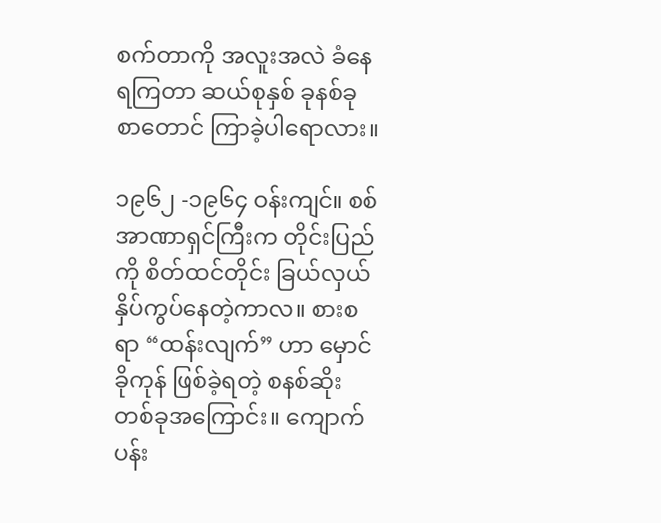စက်တာကို အလူးအလဲ ခံနေရကြတာ ဆယ်စုနှစ် ခုနစ်ခုစာတောင် ကြာခဲ့ပါရောလား။

၁၉၆၂ -၁၉၆၄ ဝန်းကျင်။ စစ်အာဏာရှင်ကြီးက တိုင်းပြည်ကို စိတ်ထင်တိုင်း ခြယ်လှယ်နှိပ်ကွပ်နေတဲ့ကာလ။ စားစရာ “ထန်းလျက်” ဟာ မှောင်ခိုကုန် ဖြစ်ခဲ့ရတဲ့ စနစ်ဆိုးတစ်ခုအကြောင်း။ ကျောက်ပန်း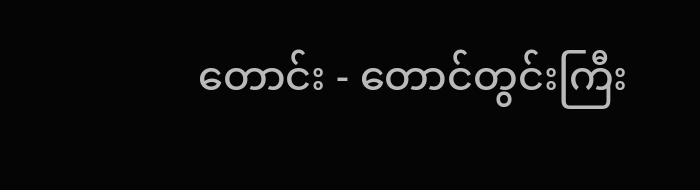တောင်း - တောင်တွင်းကြီး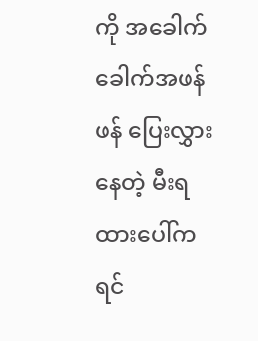ကို အခေါက်ခေါက်အဖန်ဖန် ပြေးလွှားနေတဲ့ မီးရထားပေါ်က ရင်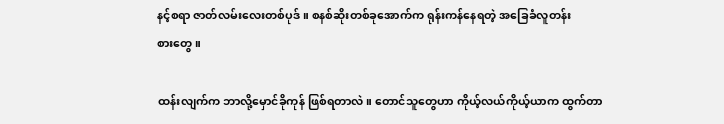နင့်စရာ ဇာတ်လမ်းလေးတစ်ပုဒ်။ စနစ်ဆိုးတစ်ခုအောက်က ရုန်းကန်နေရတဲ့ အခြေခံလူတန်းစား‌တွေ။

ထန်းလျက်က ဘာလို့မှောင်ခိုကုန် ဖြစ်ရတာလဲ။ တောင်သူတွေဟာ ကိုယ့်လယ်ကိုယ့်ယာက ထွက်တာ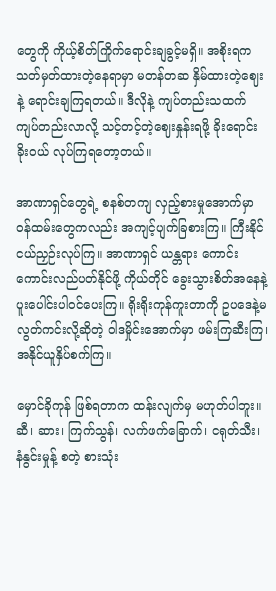တွေကို ကိုယ့်စိတ်ကြိုက်ရောင်းချခွင့်မရှိ။ အစိုးရက သတ်မှတ်ထားတဲ့နေရာမှာ မတန်တဆ နှိမ်ထားတဲ့ဈေးနဲ့ ရောင်းချကြရတယ်။ ဒီလိုနဲ့ ကျပ်တည်းသထက် ကျပ်တည်းလာလို့ သင့်တင့်တဲ့ဈေးနှုန်းရဖို့ ခိုးရောင်း ခိုးဝယ် လုပ်ကြရတော့တယ်။

အာဏာရှင်တွေရဲ့ စနစ်တကျ လှည့်စားမှုအောက်မှာ ဝန်ထမ်းတွေကလည်း အကျင့်ပျက်ခြစားကြ။ ကြီးနိုင်ငယ်ညှဉ်းလုပ်ကြ။ အာဏာရှင် ယန္တရား ကောင်းကောင်းလည်ပတ်နိုင်ဖို့ ကိုယ်တိုင် ခွေးသွားစိတ်အနေနဲ့ ပူးပေါင်းပါဝင်ပေးကြ။ ရိုးရိုးကုန်ကူးတာကို ဥပဒေနဲ့မလွတ်ကင်းလို့ဆိုတဲ့ ဝါဒမှိုင်းအောက်မှာ ဖမ်းကြဆီးကြ၊ အနိုင်ယူနှိပ်စက်ကြ။

မှောင်ခိုကုန် ဖြစ်ရတာက ထန်းလျက်မှ မဟုတ်ပါဘူး။ ဆီ၊ ဆား၊ ကြက်သွန်၊ လက်ဖက်ခြောက်၊ ငရုတ်သီး၊ နံနွင်းမှုန့် စတဲ့ စားသုံး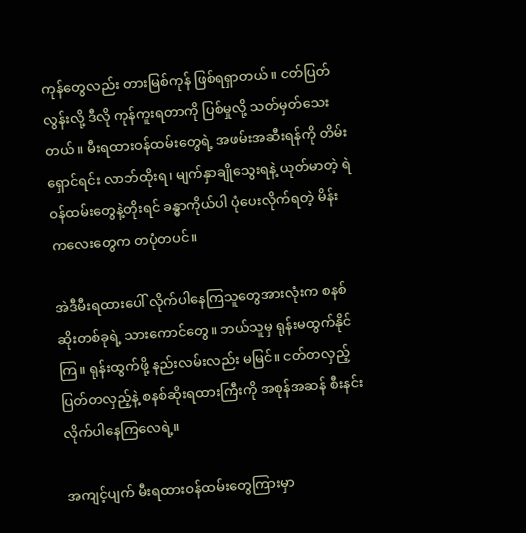ကုန်တွေလည်း တားမြစ်ကုန် ဖြစ်ရရှာတယ်။ ငတ်ပြတ်လွန်းလို့ ဒီလို ကုန်ကူးရတာကို ပြစ်မှုလို့ သတ်မှတ်သေးတယ်။ မီးရထားဝန်ထမ်းတွေရဲ့ အဖမ်းအဆီးရန်ကို တိမ်းရှောင်ရင်း လာဘ်ထိုးရ၊ မျက်နှာချိုသွေးရနဲ့ ယုတ်မာတဲ့ ရဲဝန်ထမ်းတွေနဲ့တိုးရင် ခန္ဓာကိုယ်ပါ ပုံပေးလိုက်ရတဲ့ မိန်းကလေးတွေက တပုံတပင်။

အဲဒီမီးရထားပေါ် လိုက်ပါနေကြသူတွေအားလုံးက စနစ်ဆိုးတစ်ခုရဲ့ သားကောင်တွေ။ ဘယ်သူမှ ရုန်းမထွက်နိုင်ကြ။ ရုန်းထွက်ဖို့ နည်းလမ်းလည်း မမြင်။ ငတ်တလှည့် ပြတ်တလှည့်နဲ့ စနစ်ဆိုးရထားကြီးကို အစုန်အဆန် စီးနင်းလိုက်ပါနေကြလေရဲ့။

အကျင့်ပျက် မီးရထားဝန်ထမ်းတွေကြားမှာ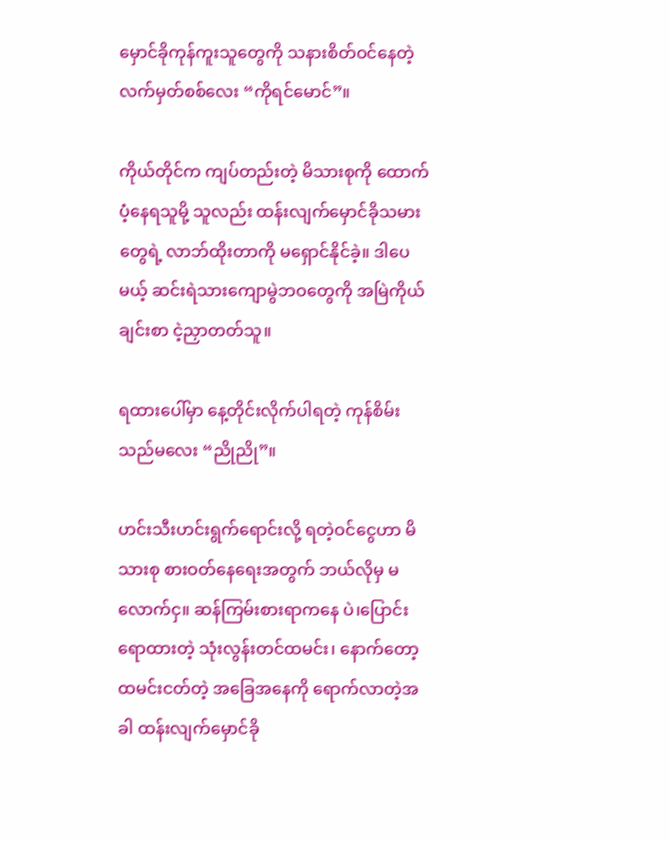မှောင်ခိုကုန်ကူးသူတွေကို သနားစိတ်ဝင်နေတဲ့ လက်မှတ်စစ်လေး “ကိုရင်မောင်”။

ကိုယ်တိုင်က ကျပ်တည်းတဲ့ မိသားစုကို ထောက်ပံ့နေရသူမို့ သူလည်း ထန်းလျက်မှောင်ခိုသမားတွေရဲ့ လာဘ်ထိုးတာကို မရှောင်နိုင်ခဲ့။ ဒါပေမယ့် ဆင်းရဲသားကျောမွဲဘဝတွေကို အမြဲကိုယ်ချင်းစာ ငဲ့ညှာတတ်သူ။

ရထားပေါ်မှာ နေ့တိုင်းလိုက်ပါရတဲ့ ကုန်စိမ်းသည်မလေး “ညိုညို”။

ဟင်းသီးဟင်းရွက်ရောင်းလို့ ရတဲ့ဝင်ငွေဟာ မိသားစု စားဝတ်နေရေးအတွက် ဘယ်လိုမှ မလောက်ငှ။ ဆန်ကြမ်းစားရာကနေ ပဲ၊ပြောင်း ရောထားတဲ့ သုံးလွန်းတင်ထမင်း၊ နောက်တော့ ထမင်းငတ်တဲ့ အခြေအနေကို ရောက်လာတဲ့အခါ ထန်းလျက်မှောင်ခို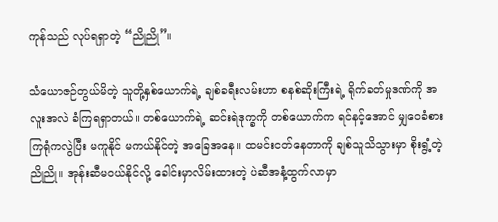ကုန်သည် လုပ်ရရှာတဲ့ “ညိုညို”။

သံယောဇဉ်တွယ်မိတဲ့ သူတို့နှစ်ယောက်ရဲ့ ချစ်ခရီးလမ်းဟာ စနစ်ဆိုးကြီးရဲ့ ရိုက်ခတ်မှုဒဏ်ကို အလူးအလဲ ခံကြရရှာတယ်။ တစ်ယောက်ရဲ့ ဆင်းရဲဒုက္ခကို တစ်ယောက်က ရင်နင့်အောင် မျှဝေခံစားကြရုံကလွဲပြီး မကူနိုင် မကယ်နိုင်တဲ့ အခြေအနေ။ ထမင်းငတ်နေတာကို ချစ်သူသိသွားမှာ စိုးရွံ့တဲ့ ညိုညို။ အုန်းဆီမဝယ်နိုင်လို့ ခေါင်းမှာလိမ်းထားတဲ့ ပဲဆီအနံ့ထွက်လာမှာ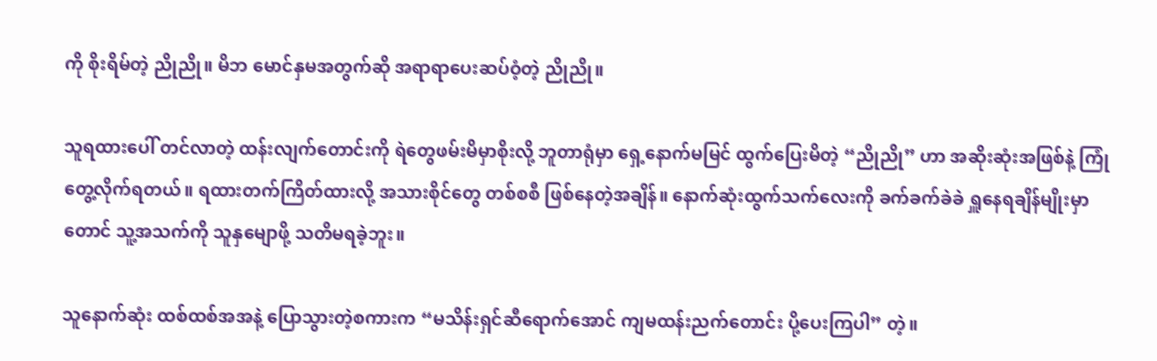ကို စိုးရိမ်တဲ့ ညိုညို။ မိဘ မောင်နှမအတွက်ဆို အရာရာပေးဆပ်ဝံ့တဲ့ ညိုညို။

သူရထားပေါ် တင်လာတဲ့ ထန်းလျက်တောင်းကို ရဲတွေဖမ်းမိမှာစိုးလို့ ဘူတာရုံမှာ ရှေ့နောက်မမြင် ထွက်ပြေးမိတဲ့ “ညိုညို” ဟာ အဆိုးဆုံးအဖြစ်နဲ့ ကြုံတွေ့လိုက်ရတယ်။ ရထားတက်ကြိတ်ထားလို့ အသားစိုင်တွေ တစ်စစီ ဖြစ်နေတဲ့အချိန်။ နောက်ဆုံးထွက်သက်လေးကို ခက်ခက်ခဲခဲ ရှူနေရချိန်မျိုးမှာတောင် သူ့အသက်ကို သူနှမျောဖို့ သတိမရခဲ့ဘူး။

သူနောက်ဆုံး ထစ်ထစ်အအနဲ့ ပြောသွားတဲ့စကားက “မသိန်းရှင်ဆီရောက်အောင် ကျမထန်းညက်တောင်း ပို့ပေးကြပါ” တဲ့။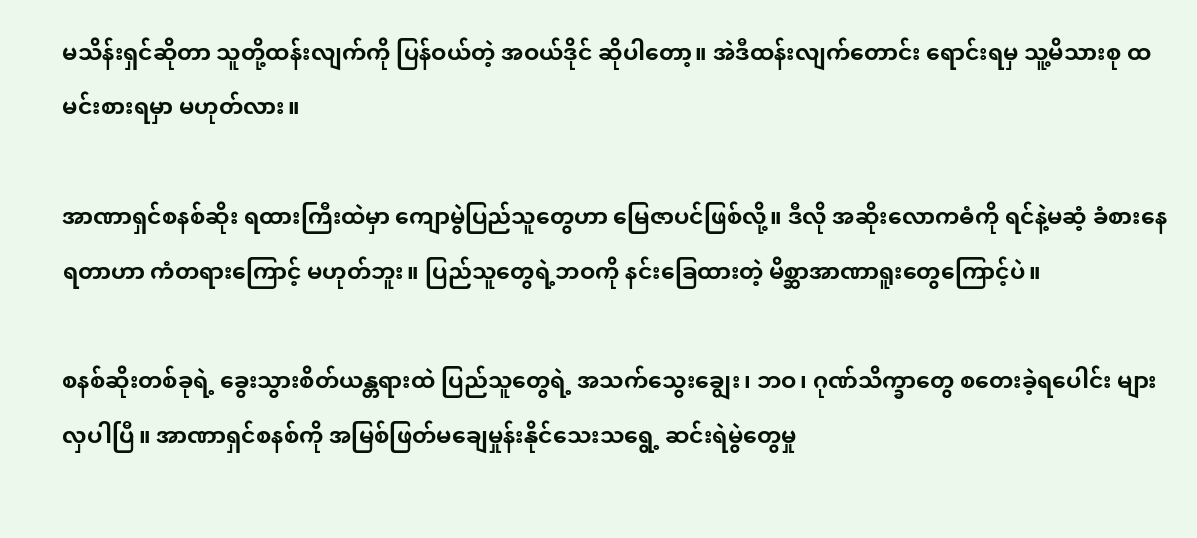မသိန်းရှင်ဆိုတာ သူတို့ထန်းလျက်ကို ပြန်ဝယ်တဲ့ အဝယ်ဒိုင် ဆိုပါတော့။ အဲဒီထန်းလျက်တောင်း ရောင်းရမှ သူ့မိသားစု ထမင်းစားရမှာ မဟုတ်လား။

အာဏာရှင်စနစ်ဆိုး ရထားကြီးထဲမှာ ကျောမွဲပြည်သူတွေဟာ မြေဇာပင်ဖြစ်လို့။ ဒီလို အဆိုးလောကဓံကို ရင်နဲ့မဆံ့ ခံစားနေရတာဟာ ကံတရားကြောင့် မဟုတ်ဘူး။ ပြည်သူတွေရဲ့ဘဝကို နင်းခြေထားတဲ့ မိစ္ဆာအာဏာရူးတွေကြောင့်ပဲ။

စနစ်ဆိုးတစ်ခုရဲ့ ခွေးသွားစိတ်ယန္တရားထဲ ပြည်သူတွေရဲ့ အသက်သွေးချွေး၊ ဘဝ၊ ဂုဏ်သိက္ခာတွေ စတေးခဲ့ရပေါင်း များလှပါပြီ။ အာဏာရှင်စနစ်ကို အမြစ်ဖြတ်မချေမှုန်းနိုင်သေးသရွေ့ ဆင်းရဲမွဲတွေမှု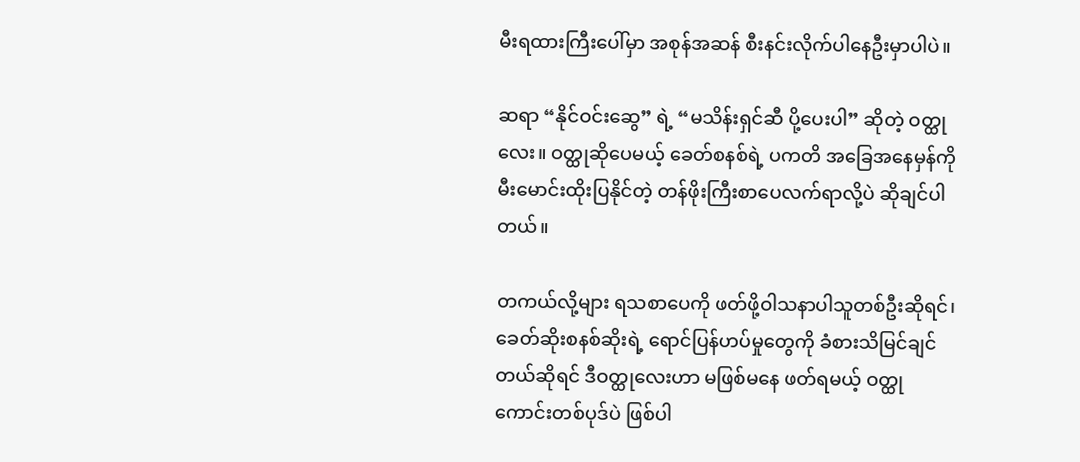မီးရထားကြီးပေါ်မှာ အစုန်အဆန် စီးနင်းလိုက်ပါနေဦးမှာပါပဲ။

ဆရာ “နိုင်ဝင်းဆွေ” ရဲ့ “မသိန်းရှင်ဆီ ပို့ပေးပါ” ဆိုတဲ့ ဝတ္ထုလေး။ ဝတ္ထုဆိုပေမယ့် ခေတ်စနစ်ရဲ့ ပကတိ အခြေအနေမှန်ကို မီးမောင်းထိုးပြနိုင်တဲ့ တန်ဖိုးကြီးစာပေလက်ရာလို့ပဲ ဆိုချင်ပါတယ်။

တကယ်လို့များ ရသစာပေကို ဖတ်ဖို့ဝါသနာပါသူတစ်ဦးဆိုရင်၊ ခေတ်ဆိုးစနစ်ဆိုးရဲ့ ရောင်ပြန်ဟပ်မှုတွေကို ခံစားသိမြင်ချင်တယ်ဆိုရင် ဒီဝတ္ထုလေးဟာ မဖြစ်မနေ ဖတ်ရမယ့် ဝတ္ထုကောင်းတစ်ပုဒ်ပဲ ဖြစ်ပါ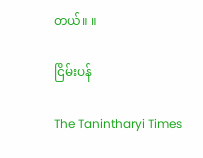တယ်။ ။

ငြိမ်းပန်

The Tanintharyi Times